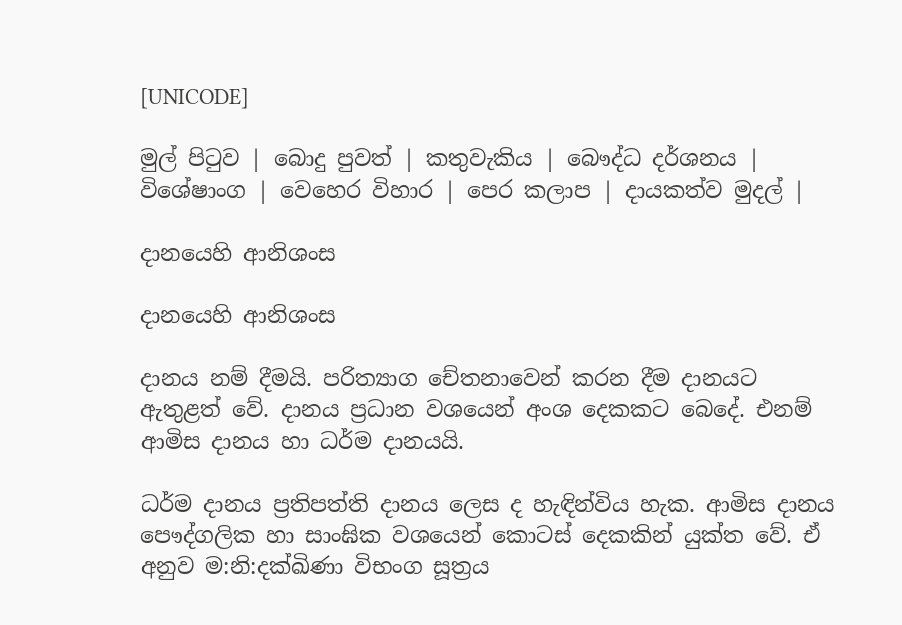[UNICODE]

මුල් පිටුව | බොදු පුවත් | කතුවැකිය | බෞද්ධ දර්ශනය | විශේෂාංග | වෙහෙර විහාර | පෙර කලාප | දායකත්ව මුදල් |

දානයෙහි ආනිශංස

දානයෙහි ආනිශංස

දානය නම් දීමයි. පරිත්‍යාග චේතනාවෙන් කරන දීම දානයට ඇතුළත් වේ. දානය ප්‍රධාන වශයෙන් අංශ දෙකකට බෙදේ. එනම් ආමිස දානය හා ධර්ම දානයයි.

ධර්ම දානය ප්‍රතිපත්ති දානය ලෙස ද හැඳින්විය හැක. ආමිස දානය පෞද්ගලික හා සාංඝික වශයෙන් කොටස් දෙකකින් යුක්ත වේ. ඒ අනුව ම:නි:දක්ඛිණා විභංග සූත්‍රය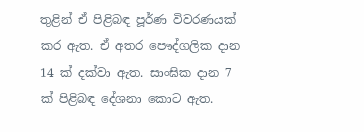තුළින් ඒ පිළිබඳ පූර්ණ විවරණයක් කර ඇත. ඒ අතර පෞද්ගලික දාන 14 ක් දක්වා ඇත. සාංඝික දාන 7 ක් පිළිබඳ දේශනා කොට ඇත.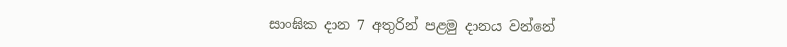සාංඝික දාන 7 අතුරින් පළමු දානය වන්නේ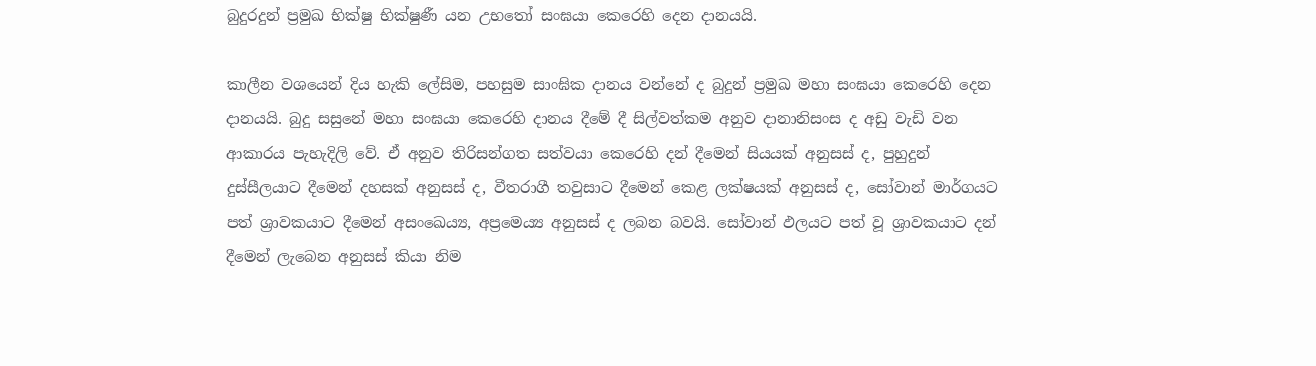බුදුරදුන් ප්‍රමුඛ භික්ෂු භික්ෂුණී යන උභතෝ සංඝයා කෙරෙහි දෙන දානයයි.

කාලීන වශයෙන් දිය හැකි ලේසිම, පහසුම සාංඝික දානය වන්නේ ද බුදුන් ප්‍රමුඛ මහා සංඝයා කෙරෙහි දෙන දානයයි. බුදු සසුනේ මහා සංඝයා කෙරෙහි දානය දීමේ දී සිල්වත්කම අනුව දානානිසංස ද අඩු වැඩි වන ආකාරය පැහැදිලි වේ. ඒ අනුව තිරිසන්ගත සත්වයා කෙරෙහි දන් දීමෙන් සියයක් අනුසස් ද, පුහුදුන් දුස්සීලයාට දීමෙන් දහසක් අනුසස් ද, වීතරාගී තවුසාට දීමෙන් කෙළ ලක්ෂයක් අනුසස් ද, සෝවාන් මාර්ගයට පත් ශ්‍රාවකයාට දීමෙන් අසංඛෙය්‍ය, අප්‍රමෙය්‍ය අනුසස් ද ලබන බවයි. සෝවාන් ඵලයට පත් වූ ශ්‍රාවකයාට දන් දීමෙන් ලැබෙන අනුසස් කියා නිම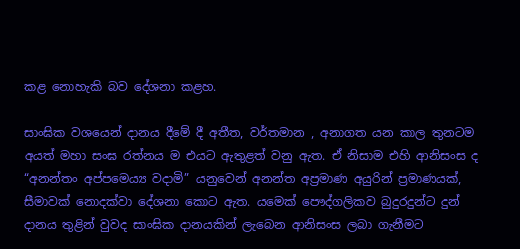කළ නොහැකි බව දේශනා කළහ.

සාංඝික වශයෙන් දානය දීමේ දී අතීත, වර්තමාන , අනාගත යන කාල තුනටම අයත් මහා සංඝ රත්නය ම එයට ඇතුළත් වනු ඇත. ඒ නිසාම එහි ආනිසංස ද “අනන්තං අප්පමෙය්‍ය වදාමි” යනුවෙන් අනන්ත අප්‍රමාණ අයුරින් ප්‍රමාණයක්, සීමාවක් නොදක්වා දේශනා කොට ඇත. යමෙක් පෞද්ගලිකව බුදුරදුන්ට දුන් දානය තුළින් වුවද සාංඝික දානයකින් ලැබෙන ආනිසංස ලබා ගැනීමට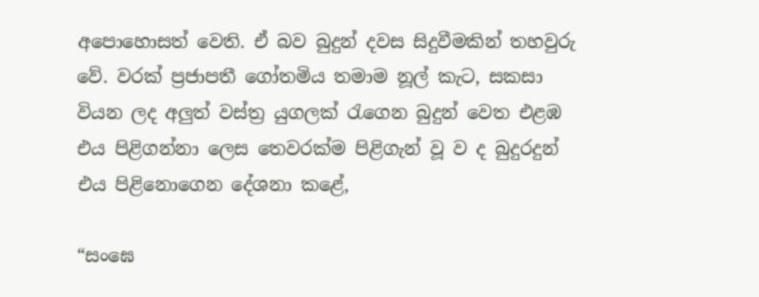අපොහොසත් වෙති. ඒ බව බුදුන් දවස සිදුවීමකින් තහවුරු වේ. වරක් ප්‍රජාපතී ගෝතමිය තමාම නූල් කැට, සකසා වියන ලද අලුත් වස්ත්‍ර යුගලක් රැගෙන බුදුන් වෙත එළඹ එය පිළිගන්නා ලෙස තෙවරක්ම පිළිගැන් වූ ව ද බුදුරදුන් එය පිළිනොගෙන දේශනා කළේ,

“සංඝෙ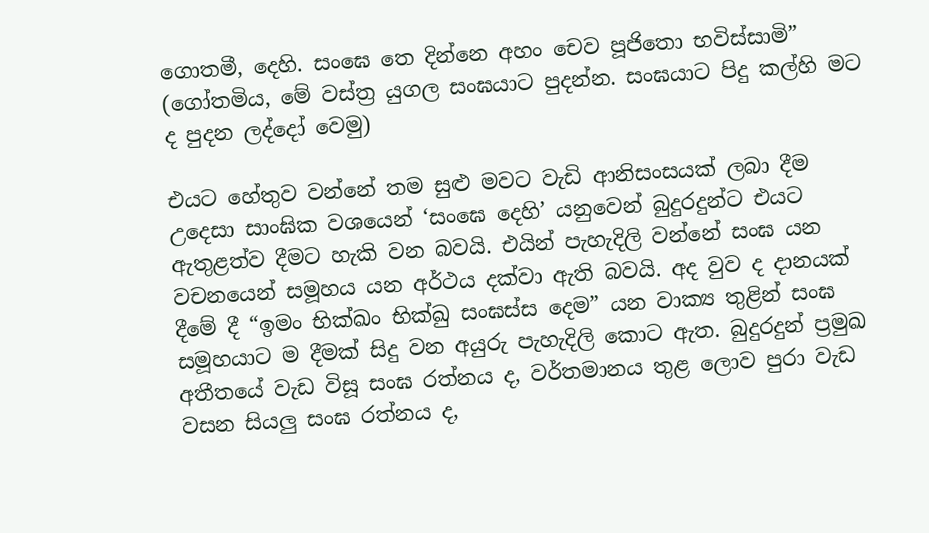ගොතමී, දෙහි. සංඝෙ තෙ දින්නෙ අහං චෙව පූජිතො භවිස්සාමි” (ගෝතමිය, මේ වස්ත්‍ර යුගල සංඝයාට පුදන්න. සංඝයාට පිදු කල්හි මට ද පුදන ලද්දෝ වෙමු)

එයට හේතුව වන්නේ තම සුළු මවට වැඩි ආනිසංසයක් ලබා දීම උදෙසා සාංඝික වශයෙන් ‘සංඝෙ දෙහි’ යනුවෙන් බුදුරදුන්ට එයට ඇතුළත්ව දීමට හැකි වන බවයි. එයින් පැහැදිලි වන්නේ සංඝ යන වචනයෙන් සමූහය යන අර්ථය දක්වා ඇති බවයි. අද වුව ද දානයක් දීමේ දී “ඉමං භික්ඛං භික්ඛු සංඝස්ස දෙම” යන වාක්‍ය තුළින් සංඝ සමූහයාට ම දීමක් සිදු වන අයුරු පැහැදිලි කොට ඇත. බුදුරදුන් ප්‍රමුඛ අතීතයේ වැඩ විසූ සංඝ රත්නය ද, වර්තමානය තුළ ලොව පුරා වැඩ වසන සියලු සංඝ රත්නය ද,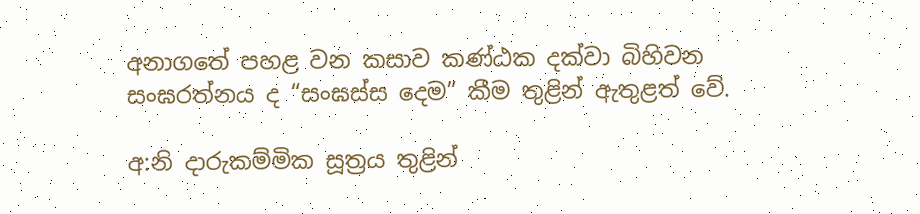අනාගතේ පහළ වන කසාව කණ්ඨක දක්වා බිහිවන සංඝරත්නය ද “සංඝස්ස දෙම” කීම තුළින් ඇතුළත් වේ.

අ:නි දාරුකම්මික සූත්‍රය තුළින්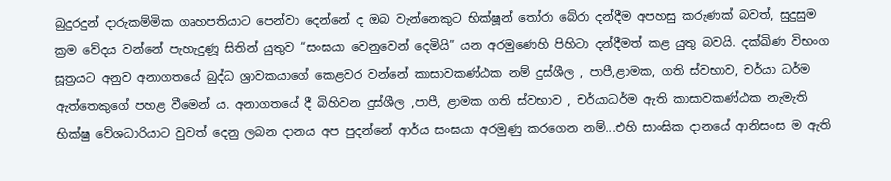බුදුරදුන් දාරුකම්මික ගෘහපතියාට පෙන්වා දෙන්නේ ද ඔබ වැන්නෙකුට භික්ෂූන් තෝරා බේරා දන්දීම අපහසු කරුණක් බවත්, සුදුසුම ක්‍රම වේදය වන්නේ පැහැදුණූ සිතින් යුතුව “සංඝයා වෙනුවෙන් දෙමියි” යන අරමුණෙහි පිහිටා දන්දීමත් කළ යුතු බවයි. දක්ඛිණ විභංග සූත්‍රයට අනුව අනාගතයේ බුද්ධ ශ්‍රාවකයාගේ කෙළවර වන්නේ කාසාවකණ්ඨක නම් දුස්ශීල , පාපී,ළාමක, ගති ස්වභාව, චර්යා ධර්ම ඇත්තෙකුගේ පහළ වීමෙන් ය. අනාගතයේ දී බිහිවන දුස්ශීල ,පාපී, ළාමක ගති ස්වභාව , චර්යාධර්ම ඇති කාසාවකණ්ඨක නැමැති භික්ෂු වේශධාරියාට වුවත් දෙනු ලබන දානය අප පුදන්නේ ආර්ය සංඝයා අරමුණු කරගෙන නම්...එහි සාංඝික දානයේ ආනිසංස ම ඇති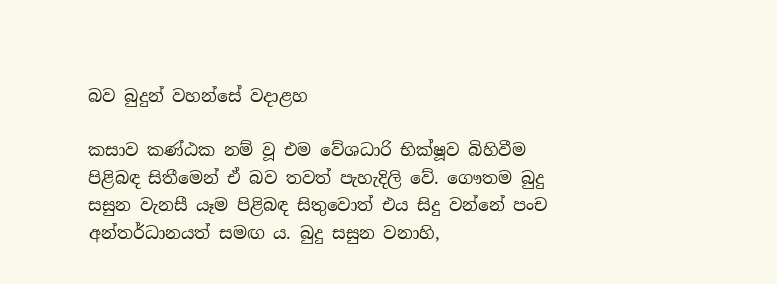බව බුදුන් වහන්සේ වදාළහ

කසාව කණ්ඨක නම් වූ එම වේශධාරි භික්ෂූව බිහිවීම පිළිබඳ සිතීමෙන් ඒ බව තවත් පැහැදිලි වේ. ගෞතම බුදු සසුන වැනසී යෑම පිළිබඳ සිතුවොත් එය සිදු වන්නේ පංච අන්තර්ධානයත් සමඟ ය. බුදු සසුන වනාහි,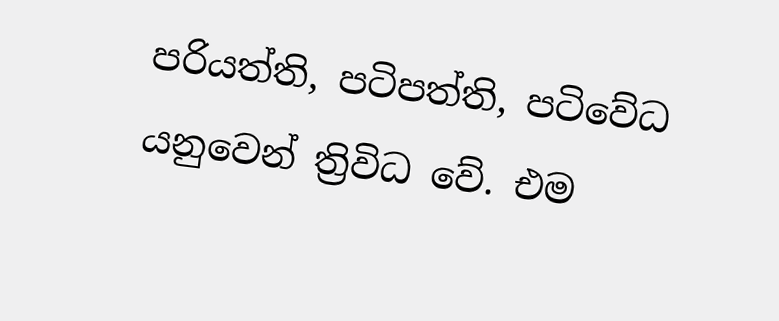පරියත්ති, පටිපත්ති, පටිවේධ යනුවෙන් ත්‍රිවිධ වේ. එම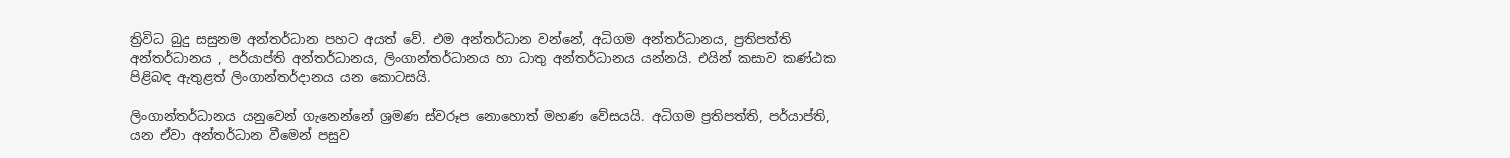ත්‍රිවිධ බුදු සසුනම අන්තර්ධාන පහට අයත් වේ. එම අන්තර්ධාන වන්නේ, අධිගම අන්තර්ධානය, ප්‍රතිපත්ති අන්තර්ධානය , පර්යාප්ති අන්තර්ධානය, ලිංගාන්තර්ධානය හා ධාතු අන්තර්ධානය යන්නයි. එයින් කසාව කණ්ඨක පිළිබඳ ඇතුළත් ලිංගාන්තර්දානය යන කොටසයි.

ලිංගාන්තර්ධානය යනුවෙන් ගැනෙන්නේ ශ්‍රමණ ස්වරූප නොහොත් මහණ වේසයයි. අධිගම ප්‍රතිපත්ති, පර්යාප්ති, යන ඒවා අන්තර්ධාන වීමෙන් පසුව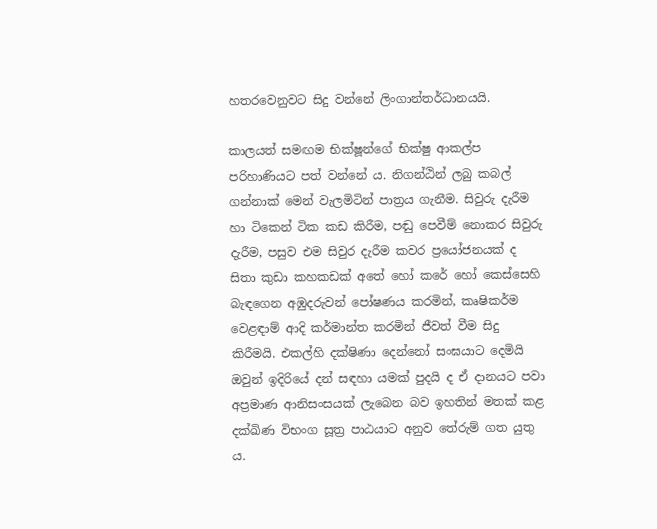හතරවෙනුවට සිදු වන්නේ ලිංගාන්තර්ධානයයි.

කාලයත් සමඟම භික්ෂූන්ගේ භික්ෂු ආකල්ප පරිහාණියට පත් වන්නේ ය. නිගන්ඨින් ලබු කබල් ගන්නාක් මෙන් වැලමිටින් පාත්‍රය ගැනීම. සිවුරු දැරීම හා ටිකෙන් ටික කඩ කිරීම, පඬු පෙවීම් නොකර සිවුරු දැරීම, පසුව එම සිවුර දැරීම කවර ප්‍රයෝජනයක් ද සිතා කුඩා කහකඩක් අතේ හෝ කරේ හෝ කෙස්සෙහි බැඳගෙන අඹුදරුවන් පෝෂණය කරමින්, කෘෂිකර්ම වෙළඳාම් ආදි කර්මාන්ත කරමින් ජීවත් වීම සිදු කිරීමයි. එකල්හි දක්ෂිණා දෙන්නෝ සංඝයාට දෙමියි ඔවුන් ඉදිරියේ දන් සඳහා යමක් පුදයි ද ඒ දානයට පවා අප්‍රමාණ ආනිසංසයක් ලැබෙන බව ඉහතින් මතක් කළ දක්ඛිණ විභංග සූත්‍ර පාඨයාට අනුව තේරුම් ගත යුතු ය.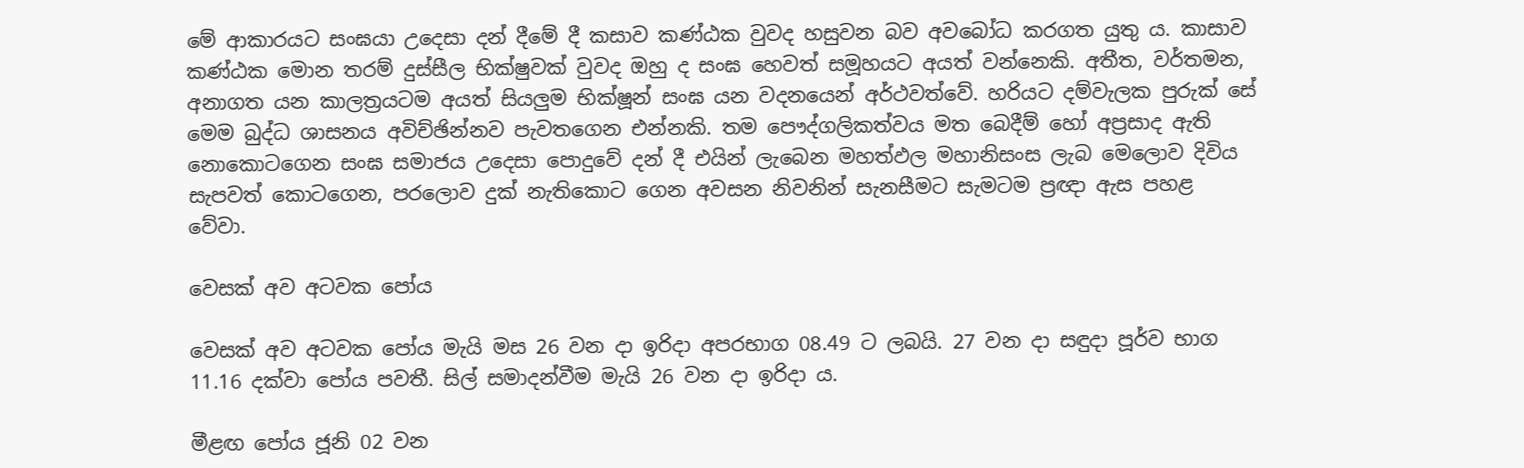මේ ආකාරයට සංඝයා උදෙසා දන් දීමේ දී කසාව කණ්ඨක වුවද හසුවන බව අවබෝධ කරගත යුතු ය. කාසාව කණ්ඨක මොන තරම් දුස්සීල භික්ෂුවක් වුවද ඔහු ද සංඝ හෙවත් සමූහයට අයත් වන්නෙකි. අතීත, වර්තමන, අනාගත යන කාලත්‍රයටම අයත් සියලුම භික්ෂූන් සංඝ යන වදනයෙන් අර්ථවත්වේ. හරියට දම්වැලක පුරුක් සේ මෙම බුද්ධ ශාසනය අවිච්ඡින්නව පැවතගෙන එන්නකි. තම පෞද්ගලිකත්වය මත බෙදීම් හෝ අප්‍රසාද ඇති නොකොටගෙන සංඝ සමාජය උදෙසා පොදුවේ දන් දී එයින් ලැබෙන මහත්ඵල මහානිසංස ලැබ මෙලොව දිවිය සැපවත් කොටගෙන, පරලොව දුක් නැතිකොට ගෙන අවසන නිවනින් සැනසීමට සැමටම ප්‍රඥා ඇස පහළ වේවා.

වෙසක් අව අටවක පෝය

වෙසක් අව අටවක පෝය මැයි මස 26 වන දා ඉරිදා අපරභාග 08.49 ට ලබයි. 27 වන දා සඳුදා පූර්ව භාග 11.16 දක්වා පෝය පවතී. සිල් සමාදන්වීම මැයි 26 වන දා ඉරිදා ය.

මීළඟ පෝය ජූනි 02 වන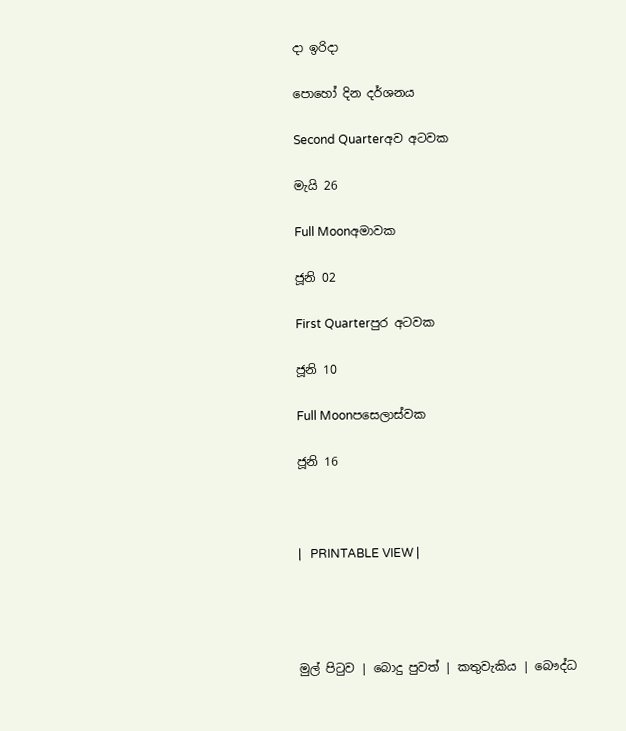දා ඉරිදා

පොහෝ දින දර්ශනය

Second Quarterඅව අටවක

මැයි 26

Full Moonඅමාවක

ජූනි 02

First Quarterපුර අටවක

ජූනි 10

Full Moonපසෙලාස්වක

ජූනි 16



|   PRINTABLE VIEW |




මුල් පිටුව | බොදු පුවත් | කතුවැකිය | බෞද්ධ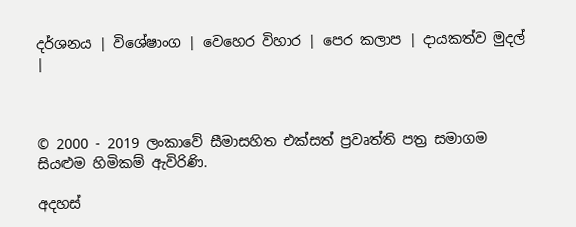දර්ශනය | විශේෂාංග | වෙහෙර විහාර | පෙර කලාප | දායකත්ව මුදල් |



© 2000 - 2019 ලංකාවේ සීමාසහිත එක්සත් ප්‍රවෘත්ති පත්‍ර සමාගම
සියළුම හිමිකම් ඇවිරිණි.

අදහස්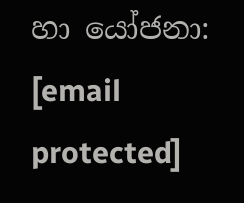හා යෝජනා: [email protected]